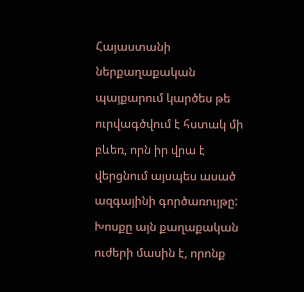Հայաստանի ներքաղաքական պայքարում կարծես թե ուրվագծվում է հստակ մի բևեռ, որն իր վրա է վերցնում այսպես ասած ազգայինի գործառույթը: Խոսքը այն քաղաքական ուժերի մասին է, որոնք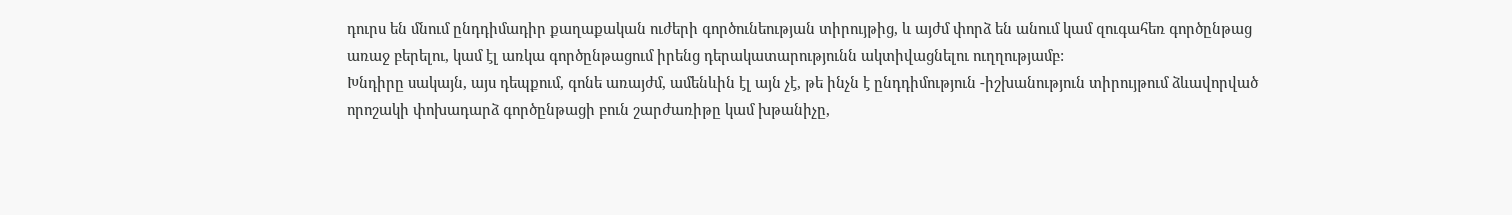դուրս են մնում ընդդիմադիր քաղաքական ուժերի գործունեության տիրույթից, և այժմ փորձ են անում կամ զուգահեռ գործընթաց առաջ բերելու, կամ էլ առկա գործընթացում իրենց դերակատարությունն ակտիվացնելու ուղղությամբ:
Խնդիրը սակայն, այս դեպքում, գոնե առայժմ, ամենևին էլ այն չէ, թե ինչն է ընդդիմություն -իշխանություն տիրույթում ձևավորված որոշակի փոխադարձ գործընթացի բուն շարժառիթը կամ խթանիչը,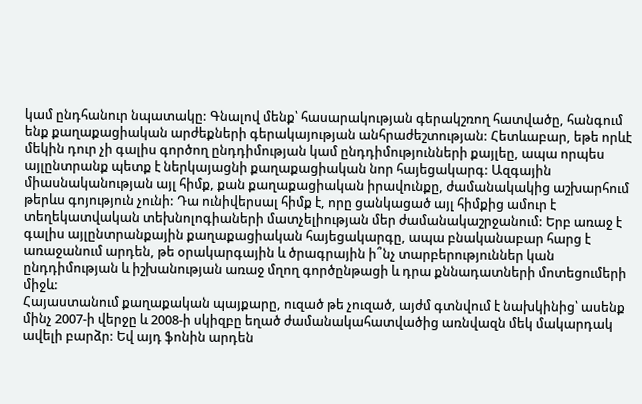կամ ընդհանուր նպատակը: Գնալով մենք՝ հասարակության գերակշռող հատվածը, հանգում ենք քաղաքացիական արժեքների գերակայության անհրաժեշտության: Հետևաբար, եթե որևէ մեկին դուր չի գալիս գործող ընդդիմության կամ ընդդիմությունների քայլեը, ապա որպես այլընտրանք պետք է ներկայացնի քաղաքացիական նոր հայեցակարգ: Ազգային միասնականության այլ հիմք, քան քաղաքացիական իրավունքը, ժամանակակից աշխարհում թերևս գոյություն չունի: Դա ունիվերսալ հիմք է, որը ցանկացած այլ հիմքից ամուր է տեղեկատվական տեխնոլոգիաների մատչելիության մեր ժամանակաշրջանում: Երբ առաջ է գալիս այլընտրանքային քաղաքացիական հայեցակարգը, ապա բնականաբար հարց է առաջանում արդեն, թե օրակարգային և ծրագրային ի՞նչ տարբերություններ կան ընդդիմության և իշխանության առաջ մղող գործընթացի և դրա քննադատների մոտեցումերի միջև:
Հայաստանում քաղաքական պայքարը, ուզած թե չուզած, այժմ գտնվում է նախկինից՝ ասենք մինչ 2007-ի վերջը և 2008-ի սկիզբը եղած ժամանակահատվածից առնվազն մեկ մակարդակ ավելի բարձր: Եվ այդ ֆոնին արդեն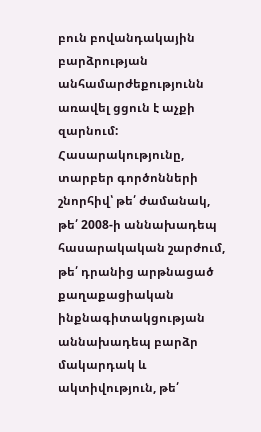բուն բովանդակային բարձրության անհամարժեքությունն առավել ցցուն է աչքի զարնում: Հասարակությունը, տարբեր գործոնների շնորհիվ՝ թե՛ ժամանակ, թե՛ 2008-ի աննախադեպ հասարակական շարժում, թե՛ դրանից արթնացած քաղաքացիական ինքնագիտակցության աննախադեպ բարձր մակարդակ և ակտիվություն, թե՛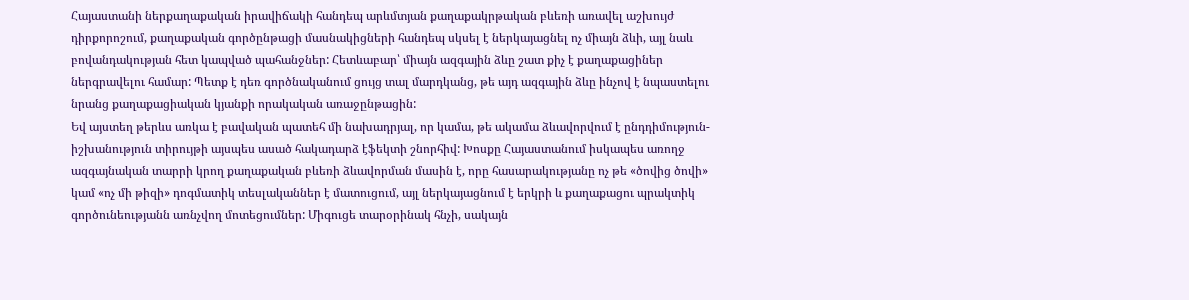Հայաստանի ներքաղաքական իրավիճակի հանդեպ արևմտյան քաղաքակրթական բևեռի առավել աշխույժ դիրքորոշում, քաղաքական գործընթացի մասնակիցների հանդեպ սկսել է ներկայացնել ոչ միայն ձևի, այլ նաև բովանդակության հետ կապված պահանջներ: Հետևաբար՝ միայն ազգային ձևը շատ քիչ է քաղաքացիներ ներգրավելու համար: Պետք է դեռ գործնականում ցույց տալ մարդկանց, թե այդ ազգային ձևը ինչով է նպաստելու նրանց քաղաքացիական կյանքի որակական առաջընթացին:
Եվ այստեղ թերևս առկա է բավական պատեհ մի նախադրյալ, որ կամա, թե ակամա ձևավորվում է ընդդիմություն-իշխանություն տիրույթի այսպես ասած հակադարձ էֆեկտի շնորհիվ: Խոսքը Հայաստանում իսկապես առողջ ազգայնական տարրի կրող քաղաքական բևեռի ձևավորման մասին է, որը հասարակությանը ոչ թե «ծովից ծովի» կամ «ոչ մի թիզի» դոգմատիկ տեսլականներ է մատուցում, այլ ներկայացնում է երկրի և քաղաքացու պրակտիկ գործունեությանն առնչվող մոտեցումներ: Միգուցե տարօրինակ հնչի, սակայն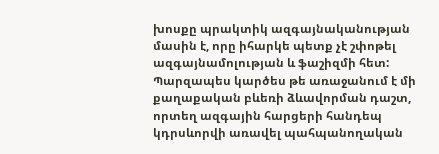խոսքը պրակտիկ ազգայնականության մասին է, որը իհարկե պետք չէ շփոթել ազգայնամոլության և ֆաշիզմի հետ: Պարզապես կարծես թե առաջանում է մի քաղաքական բևեռի ձևավորման դաշտ, որտեղ ազգային հարցերի հանդեպ կդրսևորվի առավել պահպանողական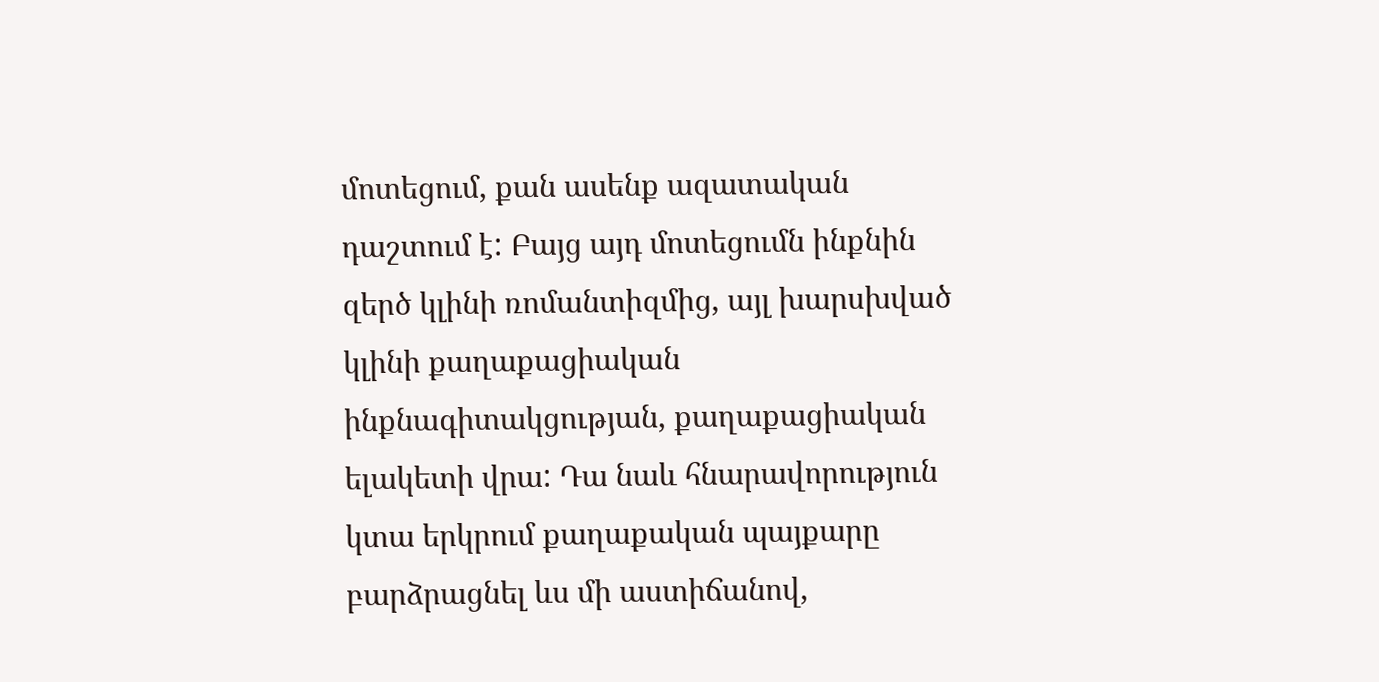մոտեցում, քան ասենք ազատական դաշտում է: Բայց այդ մոտեցումն ինքնին զերծ կլինի ռոմանտիզմից, այլ խարսխված կլինի քաղաքացիական ինքնագիտակցության, քաղաքացիական ելակետի վրա: Դա նաև հնարավորություն կտա երկրում քաղաքական պայքարը բարձրացնել ևս մի աստիճանով,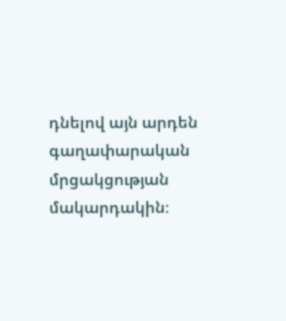դնելով այն արդեն գաղափարական մրցակցության մակարդակին։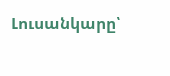Լուսանկարը՝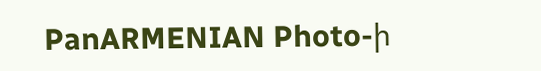PanARMENIAN Photo-ի